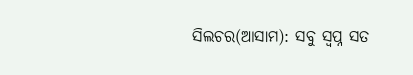ସିଲଚର(ଆସାମ): ସବୁ ସ୍ବପ୍ନ ସତ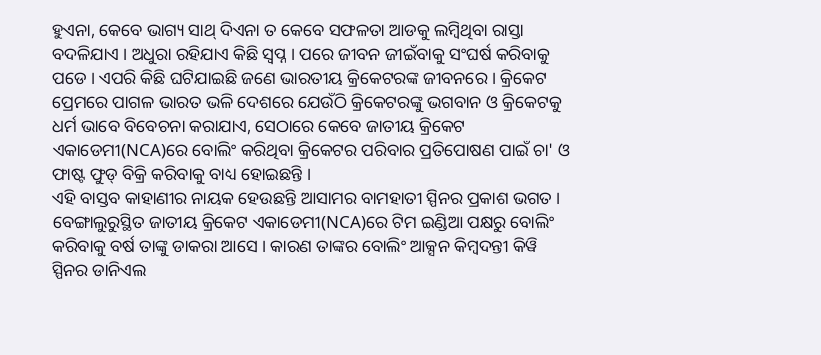ହୁଏନା, କେବେ ଭାଗ୍ୟ ସାଥ୍ ଦିଏନା ତ କେବେ ସଫଳତା ଆଡକୁ ଲମ୍ବିଥିବା ରାସ୍ତା ବଦଳିଯାଏ । ଅଧୁରା ରହିଯାଏ କିଛି ସ୍ବପ୍ନ । ପରେ ଜୀବନ ଜୀଇଁବାକୁ ସଂଘର୍ଷ କରିବାକୁ ପଡେ । ଏପରି କିଛି ଘଟିଯାଇଛି ଜଣେ ଭାରତୀୟ କ୍ରିକେଟରଙ୍କ ଜୀବନରେ । କ୍ରିକେଟ ପ୍ରେମରେ ପାଗଳ ଭାରତ ଭଳି ଦେଶରେ ଯେଉଁଠି କ୍ରିକେଟରଙ୍କୁ ଭଗବାନ ଓ କ୍ରିକେଟକୁ ଧର୍ମ ଭାବେ ବିବେଚନା କରାଯାଏ, ସେଠାରେ କେବେ ଜାତୀୟ କ୍ରିକେଟ ଏକାଡେମୀ(NCA)ରେ ବୋଲିଂ କରିଥିବା କ୍ରିକେଟର ପରିବାର ପ୍ରତିପୋଷଣ ପାଇଁ ଚା' ଓ ଫାଷ୍ଟ ଫୁଡ୍ ବିକ୍ରି କରିବାକୁ ବାଧ୍ୟ ହୋଇଛନ୍ତି ।
ଏହି ବାସ୍ତବ କାହାଣୀର ନାୟକ ହେଉଛନ୍ତି ଆସାମର ବାମହାତୀ ସ୍ପିନର ପ୍ରକାଶ ଭଗତ । ବେଙ୍ଗାଲୁରୁସ୍ଥିତ ଜାତୀୟ କ୍ରିକେଟ ଏକାଡେମୀ(NCA)ରେ ଟିମ ଇଣ୍ଡିଆ ପକ୍ଷରୁ ବୋଲିଂ କରିବାକୁ ବର୍ଷ ତାଙ୍କୁ ଡାକରା ଆସେ । କାରଣ ତାଙ୍କର ବୋଲିଂ ଆକ୍ସନ କିମ୍ବଦନ୍ତୀ କିୱି ସ୍ପିନର ଡାନିଏଲ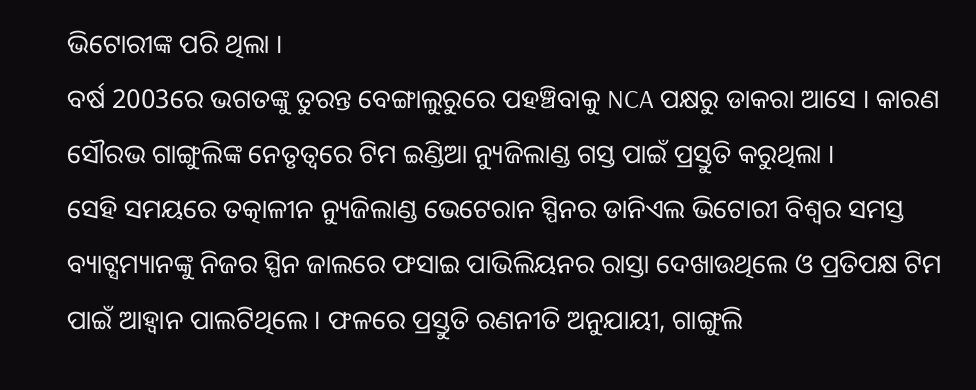ଭିଟୋରୀଙ୍କ ପରି ଥିଲା ।
ବର୍ଷ 2003ରେ ଭଗତଙ୍କୁ ତୁରନ୍ତ ବେଙ୍ଗାଲୁରୁରେ ପହଞ୍ଚିବାକୁ NCA ପକ୍ଷରୁ ଡାକରା ଆସେ । କାରଣ ସୌରଭ ଗାଙ୍ଗୁଲିଙ୍କ ନେତୃତ୍ବରେ ଟିମ ଇଣ୍ଡିଆ ନ୍ୟୁଜିଲାଣ୍ଡ ଗସ୍ତ ପାଇଁ ପ୍ରସ୍ତୁତି କରୁଥିଲା ।
ସେହି ସମୟରେ ତତ୍କାଳୀନ ନ୍ୟୁଜିଲାଣ୍ଡ ଭେଟେରାନ ସ୍ପିନର ଡାନିଏଲ ଭିଟୋରୀ ବିଶ୍ବର ସମସ୍ତ ବ୍ୟାଟ୍ସମ୍ୟାନଙ୍କୁ ନିଜର ସ୍ପିନ ଜାଲରେ ଫସାଇ ପାଭିଲିୟନର ରାସ୍ତା ଦେଖାଉଥିଲେ ଓ ପ୍ରତିପକ୍ଷ ଟିମ ପାଇଁ ଆହ୍ବାନ ପାଲଟିଥିଲେ । ଫଳରେ ପ୍ରସ୍ତୁତି ରଣନୀତି ଅନୁଯାୟୀ, ଗାଙ୍ଗୁଲି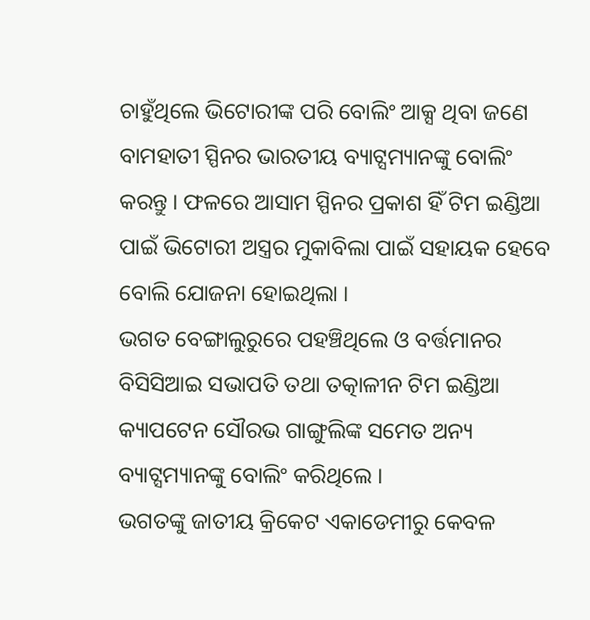ଚାହୁଁଥିଲେ ଭିଟୋରୀଙ୍କ ପରି ବୋଲିଂ ଆକ୍ସ ଥିବା ଜଣେ ବାମହାତୀ ସ୍ପିନର ଭାରତୀୟ ବ୍ୟାଟ୍ସମ୍ୟାନଙ୍କୁ ବୋଲିଂ କରନ୍ତୁ । ଫଳରେ ଆସାମ ସ୍ପିନର ପ୍ରକାଶ ହିଁ ଟିମ ଇଣ୍ଡିଆ ପାଇଁ ଭିଟୋରୀ ଅସ୍ତ୍ରର ମୁକାବିଲା ପାଇଁ ସହାୟକ ହେବେ ବୋଲି ଯୋଜନା ହୋଇଥିଲା ।
ଭଗତ ବେଙ୍ଗାଲୁରୁରେ ପହଞ୍ଚିଥିଲେ ଓ ବର୍ତ୍ତମାନର ବିସିସିଆଇ ସଭାପତି ତଥା ତତ୍କାଳୀନ ଟିମ ଇଣ୍ଡିଆ କ୍ୟାପଟେନ ସୌରଭ ଗାଙ୍ଗୁଲିଙ୍କ ସମେତ ଅନ୍ୟ ବ୍ୟାଟ୍ସମ୍ୟାନଙ୍କୁ ବୋଲିଂ କରିଥିଲେ ।
ଭଗତଙ୍କୁ ଜାତୀୟ କ୍ରିକେଟ ଏକାଡେମୀରୁ କେବଳ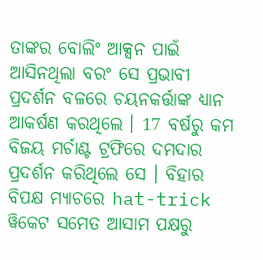ତାଙ୍କର ବୋଲିଂ ଆକ୍ସନ ପାଇଁ ଆସିନଥିଲା ବରଂ ସେ ପ୍ରଭାବୀ ପ୍ରଦର୍ଶନ ବଳରେ ଚୟନକର୍ତ୍ତାଙ୍କ ଧ୍ୟାନ ଆକର୍ଷଣ କରଥିଲେ । 17 ବର୍ଷରୁ କମ ବିଜୟ ମର୍ଚାଣ୍ଟ ଟ୍ରଫିରେ ଦମଦାର ପ୍ରଦର୍ଶନ କରିଥିଲେ ସେ । ବିହାର ବିପକ୍ଷ ମ୍ୟାଚରେ hat-trick ୱିକେଟ ସମେତ ଆସାମ ପକ୍ଷରୁ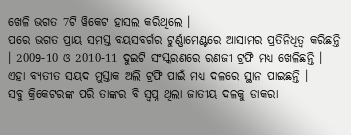ଖେଳି ଭଗତ 7ଟି ୱିକେଟ ହାସଲ କରିଥିଲେ ।
ପରେ ଭଗତ ପ୍ରାୟ ସମସ୍ତ ବୟସବର୍ଗର ଟୁର୍ଣ୍ଣାମେଣ୍ଟରେ ଆସାମର ପ୍ରତିନିଧିତ୍ବ କରିଛନ୍ତି । 2009-10 ଓ 2010-11 ଦୁଇଟି ସଂସ୍କରଣରେ ରଣଜୀ ଟ୍ରଫି ମଧ୍ୟ ଖେଳିଛନ୍ତି । ଏହା ବ୍ୟତୀତ ସୟଦ ମୁସ୍ତାକ ଅଲି ଟ୍ରଫି ପାଇଁ ମଧ୍ୟ ଦଳରେ ସ୍ଥାନ ପାଇଛନ୍ତି ।
ସବୁ କ୍ରିକେଟରଙ୍କ ପରି ତାଙ୍କର ବି ସ୍ବପ୍ନ ଥିଲା ଜାତୀୟ ଦଳକୁ ଡାକରା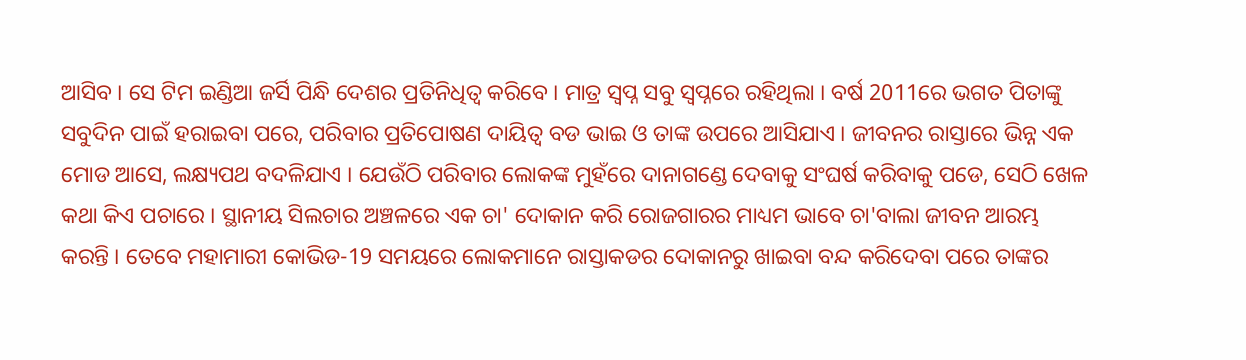ଆସିବ । ସେ ଟିମ ଇଣ୍ଡିଆ ଜର୍ସି ପିନ୍ଧି ଦେଶର ପ୍ରତିନିଧିତ୍ବ କରିବେ । ମାତ୍ର ସ୍ବପ୍ନ ସବୁ ସ୍ବପ୍ନରେ ରହିଥିଲା । ବର୍ଷ 2011ରେ ଭଗତ ପିତାଙ୍କୁ ସବୁଦିନ ପାଇଁ ହରାଇବା ପରେ, ପରିବାର ପ୍ରତିପୋଷଣ ଦାୟିତ୍ବ ବଡ ଭାଇ ଓ ତାଙ୍କ ଉପରେ ଆସିଯାଏ । ଜୀବନର ରାସ୍ତାରେ ଭିନ୍ନ ଏକ ମୋଡ ଆସେ, ଲକ୍ଷ୍ୟପଥ ବଦଳିଯାଏ । ଯେଉଁଠି ପରିବାର ଲୋକଙ୍କ ମୁହଁରେ ଦାନାଗଣ୍ଡେ ଦେବାକୁ ସଂଘର୍ଷ କରିବାକୁ ପଡେ, ସେଠି ଖେଳ କଥା କିଏ ପଚାରେ । ସ୍ଥାନୀୟ ସିଲଚାର ଅଞ୍ଚଳରେ ଏକ ଚା' ଦୋକାନ କରି ରୋଜଗାରର ମାଧ୍ୟମ ଭାବେ ଚା'ବାଲା ଜୀବନ ଆରମ୍ଭ କରନ୍ତି । ତେବେ ମହାମାରୀ କୋଭିଡ-19 ସମୟରେ ଲୋକମାନେ ରାସ୍ତାକଡର ଦୋକାନରୁ ଖାଇବା ବନ୍ଦ କରିଦେବା ପରେ ତାଙ୍କର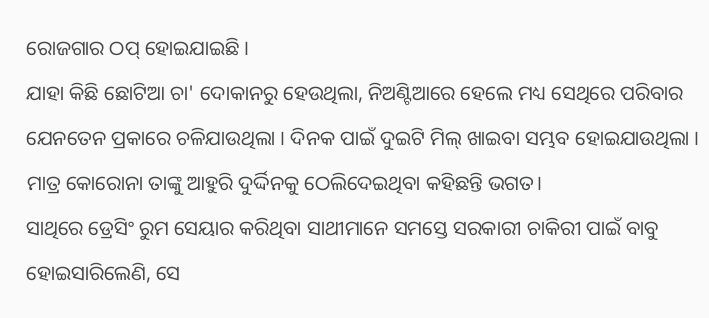ରୋଜଗାର ଠପ୍ ହୋଇଯାଇଛି ।
ଯାହା କିଛି ଛୋଟିଆ ଚା' ଦୋକାନରୁ ହେଉଥିଲା, ନିଅଣ୍ଟିଆରେ ହେଲେ ମଧ୍ୟ ସେଥିରେ ପରିବାର ଯେନତେନ ପ୍ରକାରେ ଚଳିଯାଉଥିଲା । ଦିନକ ପାଇଁ ଦୁଇଟି ମିଲ୍ ଖାଇବା ସମ୍ଭବ ହୋଇଯାଉଥିଲା । ମାତ୍ର କୋରୋନା ତାଙ୍କୁ ଆହୁରି ଦୁର୍ଦ୍ଦିନକୁ ଠେଲିଦେଇଥିବା କହିଛନ୍ତି ଭଗତ।
ସାଥିରେ ଡ୍ରେସିଂ ରୁମ ସେୟାର କରିଥିବା ସାଥୀମାନେ ସମସ୍ତେ ସରକାରୀ ଚାକିରୀ ପାଇଁ ବାବୁ ହୋଇସାରିଲେଣି, ସେ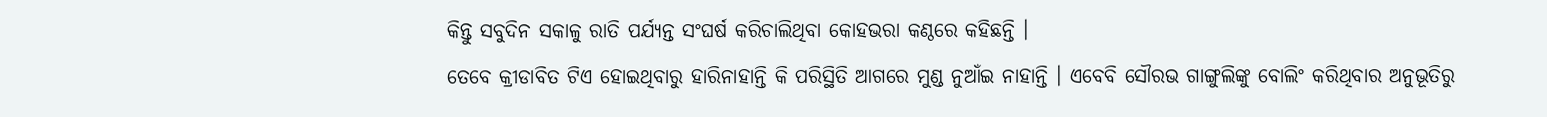କିନ୍ତୁ ସବୁଦିନ ସକାଳୁ ରାତି ପର୍ଯ୍ୟନ୍ତ ସଂଘର୍ଷ କରିଚାଲିଥିବା କୋହଭରା କଣ୍ଠରେ କହିଛନ୍ତି ।
ତେବେ କ୍ରୀଡାବିତ ଟିଏ ହୋଇଥିବାରୁ ହାରିନାହାନ୍ତି କି ପରିସ୍ଥିତି ଆଗରେ ମୁଣ୍ଡ ନୁଆଁଇ ନାହାନ୍ତି । ଏବେବି ସୌରଭ ଗାଙ୍ଗୁଲିଙ୍କୁ ବୋଲିଂ କରିଥିବାର ଅନୁଭୂତିରୁ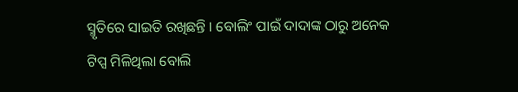ସ୍ମୃତିରେ ସାଇତି ରଖିଛନ୍ତି । ବୋଲିଂ ପାଇଁ ଦାଦାଙ୍କ ଠାରୁ ଅନେକ ଟିପ୍ସ ମିଳିଥିଲା ବୋଲି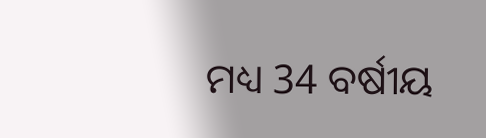ମଧ୍ୟ 34 ବର୍ଷୀୟ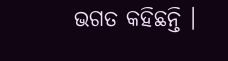ଭଗତ କହିଛନ୍ତି ।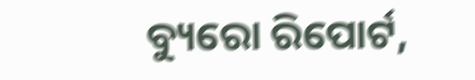ବ୍ୟୁରୋ ରିପୋର୍ଟ,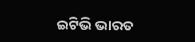ଇଟିଭି ଭାରତ